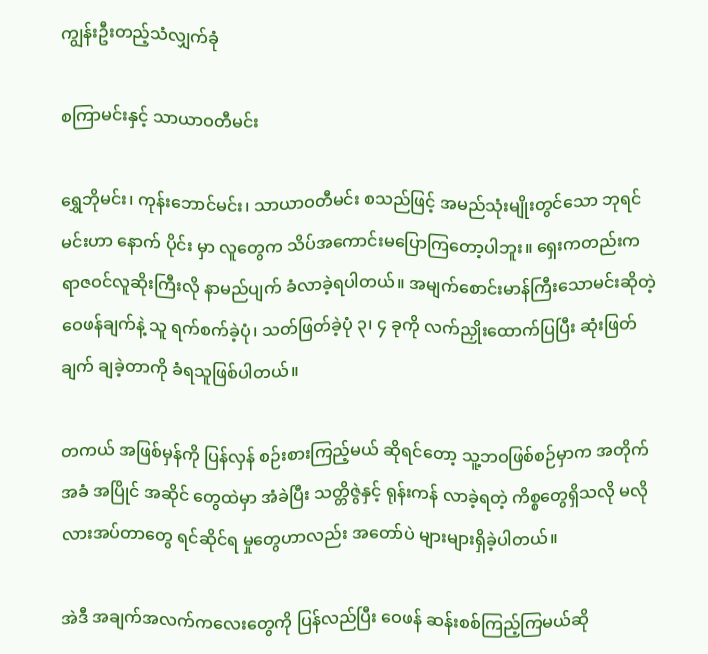ကျွန်းဦးတည့်သံလျှက်ခုံ

စကြာမင်းနှင့် သာယာဝတီမင်း

ရွှေဘိုမင်း၊ ကုန်းဘောင်မင်း၊ သာယာဝတီမင်း စသည်ဖြင့် အမည်သုံးမျိုးတွင်သော ဘုရင်မင်းဟာ နောက် ပိုင်း မှာ လူတွေက သိပ်အကောင်းမပြောကြတော့ပါဘူး။ ရှေးကတည်းက ရာဇဝင်လူဆိုးကြီးလို နာမည်ပျက် ခံလာခဲ့ရပါတယ်။ အမျက်စောင်းမာန်ကြီးသောမင်းဆိုတဲ့ ဝေဖန်ချက်နဲ့ သူ ရက်စက်ခဲ့ပုံ၊ သတ်ဖြတ်ခဲ့ပုံ ၃၊ ၄ ခုကို လက်ညှိုးထောက်ပြပြီး ဆုံးဖြတ်ချက် ချခဲ့တာကို ခံရသူဖြစ်ပါတယ်။

တကယ် အဖြစ်မှန်ကို ပြန်လှန် စဉ်းစားကြည့်မယ် ဆိုရင်တော့ သူ့ဘဝဖြစ်စဉ်မှာက အတိုက်အခံ အပြိုင် အဆိုင် တွေထဲမှာ အံခဲပြီး သတ္တိဇွဲနှင့် ရုန်းကန် လာခဲ့ရတဲ့ ကိစ္စတွေရှိသလို မလိုလားအပ်တာတွေ ရင်ဆိုင်ရ မှုတွေဟာလည်း အတော်ပဲ များများရှိခဲ့ပါတယ်။

အဲဒီ အချက်အလက်ကလေးတွေကို ပြန်လည်ပြီး ဝေဖန် ဆန်းစစ်ကြည့်ကြမယ်ဆို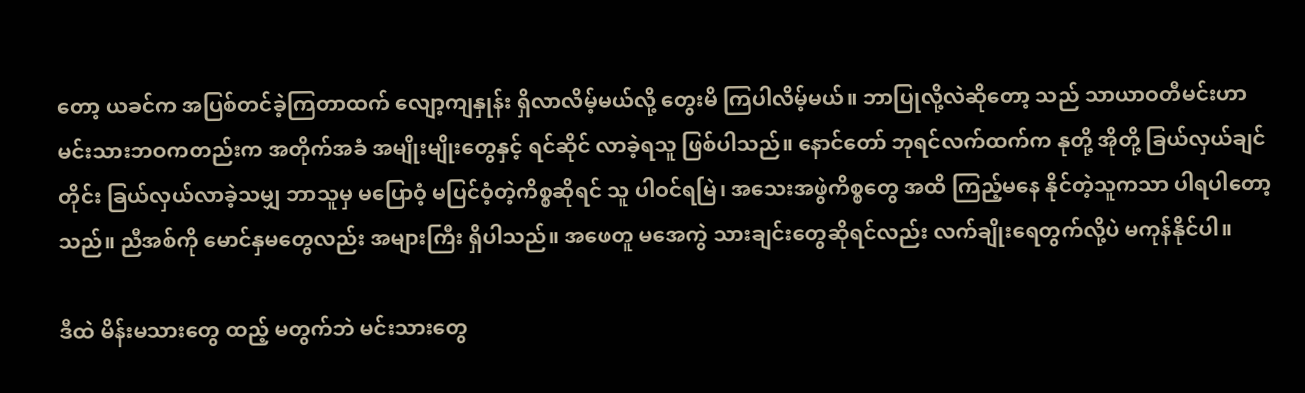တော့ ယခင်က အပြစ်တင်ခဲ့ကြတာထက် လျော့ကျနှုန်း ရှိလာလိမ့်မယ်လို့ တွေးမိ ကြပါလိမ့်မယ်။ ဘာပြုလို့လဲဆိုတော့ သည် သာယာဝတီမင်းဟာ မင်းသားဘဝကတည်းက အတိုက်အခံ အမျိုးမျိုးတွေနှင့် ရင်ဆိုင် လာခဲ့ရသူ ဖြစ်ပါသည်။ နောင်တော် ဘုရင်လက်ထက်က နုတို့ အိုတို့ ခြယ်လှယ်ချင် တိုင်း ခြယ်လှယ်လာခဲ့သမျှ ဘာသူမှ မပြောဝံ့ မပြင်ဝံ့တဲ့ကိစ္စဆိုရင် သူ ပါဝင်ရမြဲ၊ အသေးအဖွဲကိစ္စတွေ အထိ ကြည့်မနေ နိုင်တဲ့သူကသာ ပါရပါတော့သည်။ ညီအစ်ကို မောင်နှမတွေလည်း အများကြီး ရှိပါသည်။ အဖေတူ မအေကွဲ သားချင်းတွေဆိုရင်လည်း လက်ချိုးရေတွက်လို့ပဲ မကုန်နိုင်ပါ။

ဒီထဲ မိန်းမသားတွေ ထည့် မတွက်ဘဲ မင်းသားတွေ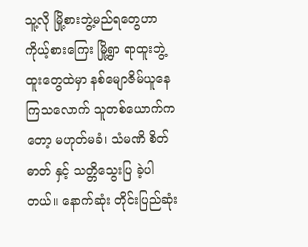သူ့လို မြို့စားဘွဲ့မည်ရတွေဟာ ကိုယ့်စားကြေး မြို့ရွာ ရာထူးဘွဲ့ထူးတွေထဲမှာ နစ်မျောဇိမ်ယူနေကြသလောက် သူတစ်ယောက်ကတော့ မဟုတ်မခံ၊ သံမဏိ စိတ်ဓာတ် နှင့် သတ္တိသွေးပြ ခဲ့ပါတယ်။ နောက်ဆုံး တိုင်းပြည်ဆုံး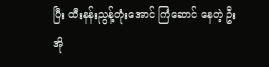ပြီး ထီးနန်းညွန့်တုံးအောင် ကြံဆောင် နေတဲ့ ဦးအို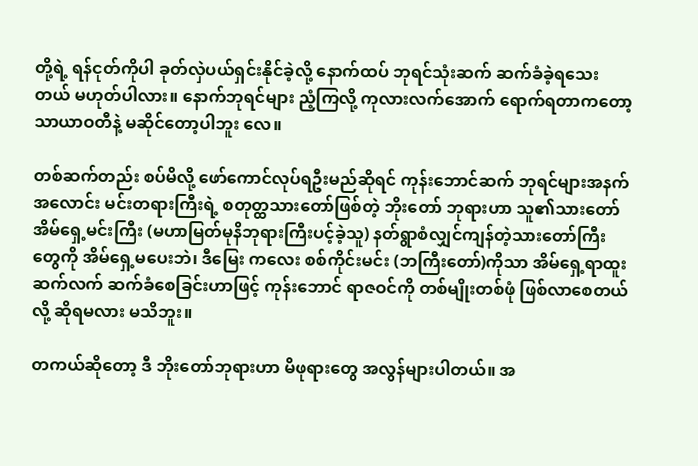တို့ရဲ့ ရန်ငုတ်ကိုပါ ခုတ်လှဲပယ်ရှင်းနိုင်ခဲ့လို့ နောက်ထပ် ဘုရင်သုံးဆက် ဆက်ခံခဲ့ရသေးတယ် မဟုတ်ပါလား။ နောက်ဘုရင်များ ညံ့ကြလို့ ကုလားလက်အောက် ရောက်ရတာကတော့ သာယာဝတီနဲ့ မဆိုင်တော့ပါဘူး လေ။

တစ်ဆက်တည်း စပ်မိလို့ ဖော်ကောင်လုပ်ရဦးမည်ဆိုရင် ကုန်းဘောင်ဆက် ဘုရင်များအနက် အလောင်း မင်းတရားကြီးရဲ့ စတုတ္ထသားတော်ဖြစ်တဲ့ ဘိုးတော် ဘုရားဟာ သူ၏သားတော် အိမ်ရှေ့မင်းကြီး (မဟာမြတ်မုနိဘုရားကြီးပင့်ခဲ့သူ) နတ်ရွာစံလျှင်ကျန်တဲ့သားတော်ကြီးတွေကို အိမ်ရှေ့မပေးဘဲ၊ ဒီမြေး ကလေး စစ်ကိုင်းမင်း (ဘကြီးတော်)ကိုသာ အိမ်ရှေ့ရာထူး ဆက်လက် ဆက်ခံစေခြင်းဟာဖြင့် ကုန်းဘောင် ရာဇဝင်ကို တစ်မျိုးတစ်ဖုံ ဖြစ်လာစေတယ်လို့ ဆိုရမလား မသိဘူး။

တကယ်ဆိုတော့ ဒီ ဘိုးတော်ဘုရားဟာ မိဖုရားတွေ အလွန်များပါတယ်။ အ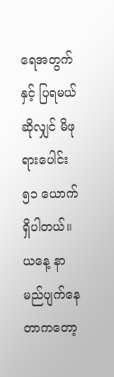ရေအတွက်နှင့် ပြရမယ် ဆိုလျှင် မိဖုရားပေါင်း ၅၁ ယောက်ရှိပါတယ်။ ယနေ့ နာမည်ပျက်နေတာကတော့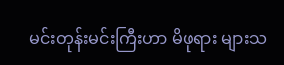မင်းတုန်းမင်းကြီးဟာ မိဖုရား များသ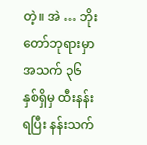တဲ့။ အဲ … ဘိုးတော်ဘုရားမှာ အသက် ၃၆ နှစ်ရှိမှ ထီးနန်းရပြီး နန်းသက်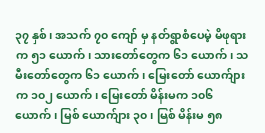၃၇ နှစ်၊ အသက် ၇၀ ကျော် မှ နတ်ရွာစံပေမဲ့ မိဖုရားက ၅၁ ယောက်၊ သားတော်တွေက ၆၁ ယောက်၊ သမီးတော်တွေက ၆၁ ယောက်၊ မြေးတော် ယောက်ျားက ၁၀၂ ယောက်၊ မြေးတော် မိန်းမက ၁၀၆ ယောက်၊ မြစ် ယောက်ျား ၃၀၊ မြစ် မိန်းမ ၅၈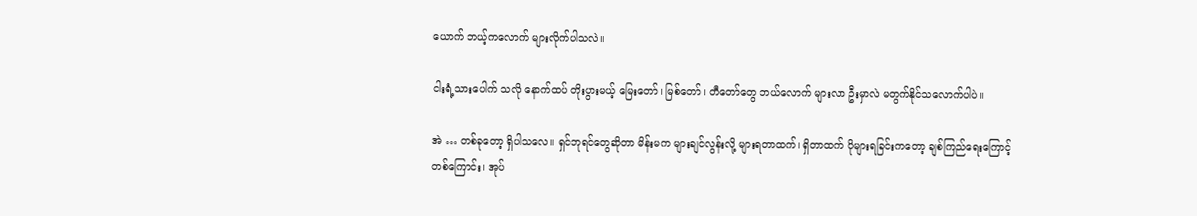ယောက် ဘယ့်ကလောက် များလိုက်ပါသလဲ။

ငါးရံ့သားပေါက် သလို နောက်ထပ် တိုးပွားမယ့် မြေးတော်၊ မြစ်တော်၊ တီတော်တွေ ဘယ်လောက် များလာ ဦးမှာလဲ မတွက်နိုင်သလောက်ပါပဲ။

အဲ … တစ်ခုတော့ ရှိပါသလေ။ ရှင်ဘုရင်တွေဆိုတာ မိန်းမက များချင်လွန်းလို့ များရတာထက်၊ ရှိတာထက် ပိုများရခြင်းကတော့ ချစ်ကြည်ရေးကြောင့် တစ်ကြောင်း၊ အုပ်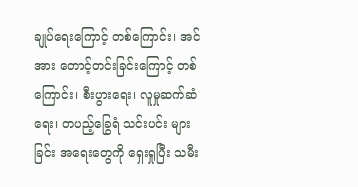ချုပ်ရေးကြောင့် တစ်ကြောင်း၊ အင်အား တောင့်တင်းခြင်းကြောင့် တစ်ကြောင်း၊ စီးပွားရေး၊ လူမှုဆက်ဆံရေး၊ တပည့်ခြွေရံ သင်းပင်း များခြင်း အရေးတွေကို ရှေးရှုပြီး သမီး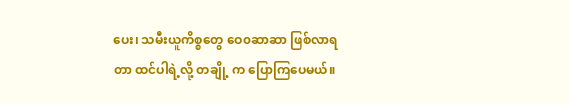ပေး၊ သမီးယူကိစ္စတွေ ဝေ၀ဆာဆာ ဖြစ်လာရတာ ထင်ပါရဲ့လို့ တချို့ က ပြောကြပေမယ်။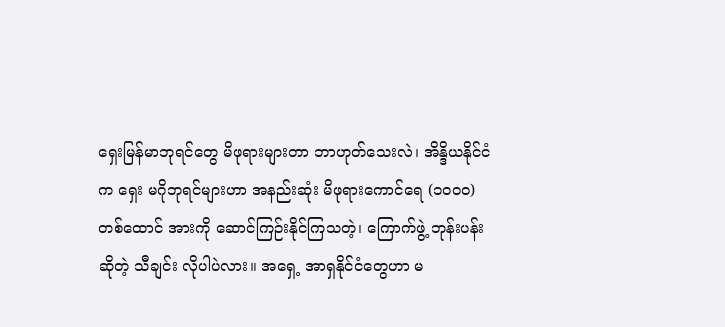ရှေးမြန်မာဘုရင်တွေ မိဖုရားများတာ ဘာဟုတ်သေးလဲ၊ အိန္ဒိယနိုင်ငံက ရှေး မဂိုဘုရင်များဟာ အနည်းဆုံး မိဖုရားကောင်ရေ (၁၀၀၀) တစ်ထောင် အားကို ဆောင်ကြဉ်းနိုင်ကြသတဲ့၊ ကြောက်ဖွဲ့ ဘုန်းပန်း ဆိုတဲ့ သီချင်း လိုပါပဲလား။ အရှေ့ အာရှနိုင်ငံတွေဟာ မ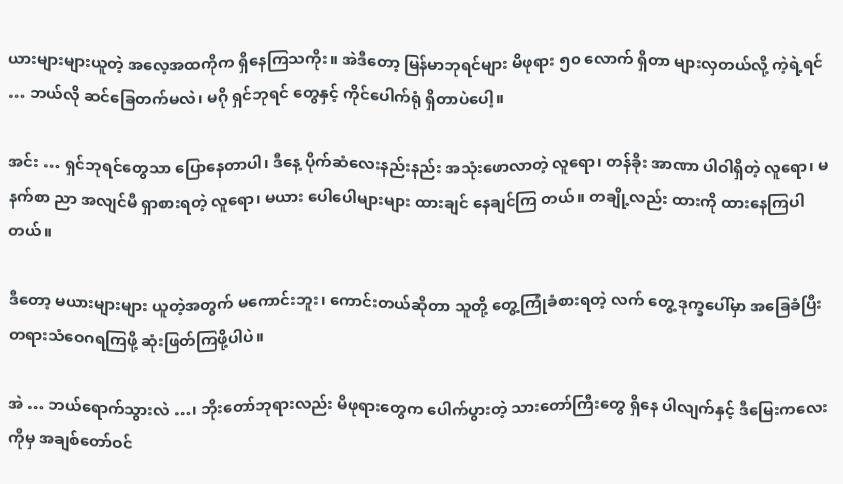ယားများများယူတဲ့ အလေ့အထကိုက ရှိနေကြသကိုး။ အဲဒီတော့ မြန်မာဘုရင်များ မိဖုရား ၅၀ လောက် ရှိတာ များလှတယ်လို့ ကဲ့ရဲ့ရင် … ဘယ်လို ဆင်ခြေတက်မလဲ၊ မဂို ရှင်ဘုရင် တွေနှင့် ကိုင်ပေါက်ရုံ ရှိတာပဲပေါ့။

အင်း … ရှင်ဘုရင်တွေသာ ပြောနေတာပါ၊ ဒီနေ့ ပိုက်ဆံလေးနည်းနည်း အသုံးဖောလာတဲ့ လူရော၊ တန်ခိုး အာဏာ ပါဝါရှိတဲ့ လူရော၊ မနက်စာ ညာ အလျင်မီ ရှာစားရတဲ့ လူရော၊ မယား ပေါပေါများများ ထားချင် နေချင်ကြ တယ်။ တချို့လည်း ထားကို ထားနေကြပါတယ်။

ဒီတော့ မယားများများ ယူတဲ့အတွက် မကောင်းဘူး၊ ကောင်းတယ်ဆိုတာ သူတို့ တွေ့ကြုံခံစားရတဲ့ လက် တွေ့ ဒုက္ခပေါ်မှာ အခြေခံပြီး တရားသံဝေဂရကြဖို့ ဆုံးဖြတ်ကြဖို့ပါပဲ။

အဲ … ဘယ်ရောက်သွားလဲ …၊ ဘိုးတော်ဘုရားလည်း မိဖုရားတွေက ပေါက်ပွားတဲ့ သားတော်ကြီးတွေ ရှိနေ ပါလျက်နှင့် ဒီမြေးကလေးကိုမှ အချစ်တော်ဝင်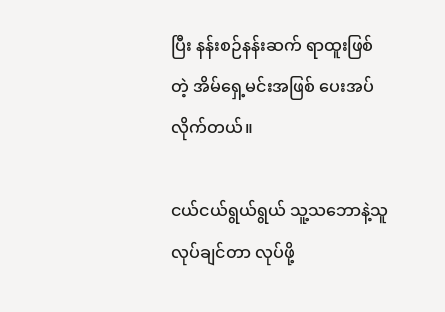ပြီး နန်းစဉ်နန်းဆက် ရာထူးဖြစ်တဲ့ အိမ်ရှေ့မင်းအဖြစ် ပေးအပ် လိုက်တယ်။

ငယ်ငယ်ရွယ်ရွယ် သူ့သဘောနဲ့သူ လုပ်ချင်တာ လုပ်ဖို့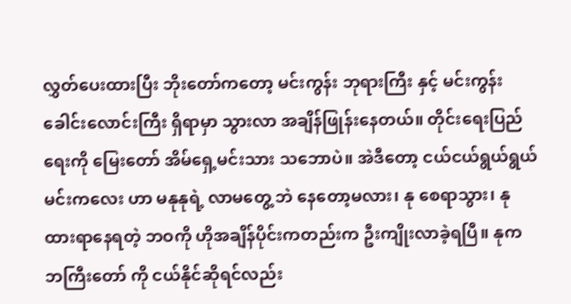လွှတ်ပေးထားပြီး ဘိုးတော်ကတော့ မင်းကွန်း ဘုရားကြီး နှင့် မင်းကွန်းခေါင်းလောင်းကြီး ရှိရာမှာ သွားလာ အချိန်ဖြုန်းနေတယ်။ တိုင်းရေးပြည်ရေးကို မြေးတော် အိမ်ရှေ့မင်းသား သဘောပဲ။ အဲဒီတော့ ငယ်ငယ်ရွယ်ရွယ် မင်းကလေး ဟာ မနုနုရဲ့ လာမတွေ့ ဘဲ နေတော့မလား၊ နု စေရာသွား၊ နု ထားရာနေရတဲ့ ဘဝကို ဟိုအချိန်ပိုင်းကတည်းက ဦးကျိုးလာခဲ့ရပြီ။ နုက ဘကြီးတော် ကို ငယ်နိုင်ဆိုရင်လည်း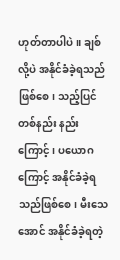ဟုတ်တာပါပဲ။ ချစ်လို့ပဲ အနိုင်ခံခဲ့ရသည်ဖြစ်စေ၊ သည့်ပြင် တစ်နည်း နည်းကြောင့်၊ ပယောဂကြောင့် အနိုင်ခံခဲ့ရသည်ဖြစ်စေ၊ မီးသေအောင် အနိုင်ခံခဲ့ရတဲ့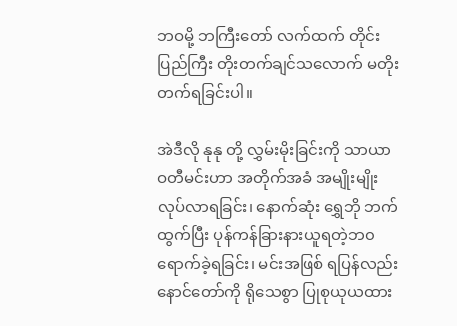ဘဝမို့ ဘကြီးတော် လက်ထက် တိုင်းပြည်ကြီး တိုးတက်ချင်သလောက် မတိုးတက်ရခြင်းပါ။

အဲဒီလို နုနု တို့ လွှမ်းမိုးခြင်းကို သာယာဝတီမင်းဟာ အတိုက်အခံ အမျိုးမျိုး လုပ်လာရခြင်း၊ နောက်ဆုံး ရွှေဘို ဘက် ထွက်ပြီး ပုန်ကန်ခြားနားယူရတဲ့ဘ၀ ရောက်ခဲ့ရခြင်း၊ မင်းအဖြစ် ရပြန်လည်း နောင်တော်ကို ရိုသေစွာ ပြုစုယုယထား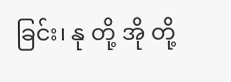ခြင်း၊ နု တို့ အို တို့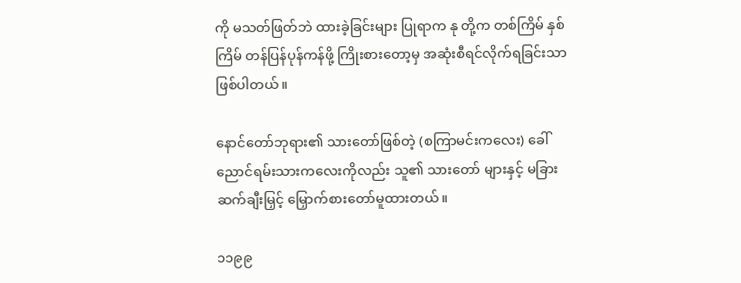ကို မသတ်ဖြတ်ဘဲ ထားခဲ့ခြင်းများ ပြုရာက နု တို့က တစ်ကြိမ် နှစ်ကြိမ် တန်ပြန်ပုန်ကန်ဖို့ ကြိုးစားတော့မှ အဆုံးစီရင်လိုက်ရခြင်းသာဖြစ်ပါတယ်။

နောင်တော်ဘုရား၏ သားတော်ဖြစ်တဲ့ (စကြာမင်းကလေး) ခေါ် ညောင်ရမ်းသားကလေးကိုလည်း သူ၏ သားတော် များနှင့် မခြား ဆက်ချီးမြှင့် မြှောက်စားတော်မူထားတယ်။

၁၁၉၉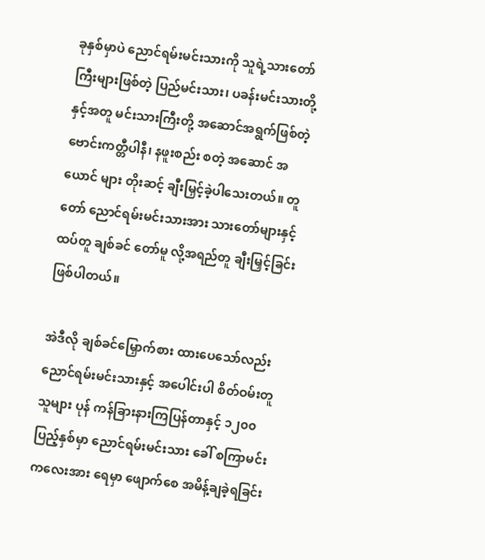ခုနှစ်မှာပဲ ညောင်ရမ်းမင်းသားကို သူရဲ့သားတော်ကြီးများဖြစ်တဲ့ ပြည်မင်းသား၊ ပခန်းမင်းသားတို့ နှင့်အတူ မင်းသားကြီးတို့ အဆောင်အရွက်ဖြစ်တဲ့ ဗောင်းကတ္တီပါနီ၊ နဖူးစည်း စတဲ့ အဆောင် အယောင် များ တိုးဆင့် ချီးမြှင့်ခဲ့ပါသေးတယ်။ တူတော် ညောင်ရမ်းမင်းသားအား သားတော်များနှင့်ထပ်တူ ချစ်ခင် တော်မူ လို့အရည်တူ ချီးမြှင့်ခြင်းဖြစ်ပါတယ်။

အဲဒီလို ချစ်ခင်မြှောက်စား ထားပေသော်လည်း ညောင်ရမ်းမင်းသားနှင့် အပေါင်းပါ စိတ်ဝမ်းတူသူများ ပုန် ကန်ခြားနားကြပြန်တာနှင့် ၁၂၀၀ ပြည့်နှစ်မှာ ညောင်ရမ်းမင်းသား ခေါ် စကြာမင်းကလေးအား ရေမှာ ဖျောက်စေ အမိန့်ချခဲ့ရခြင်း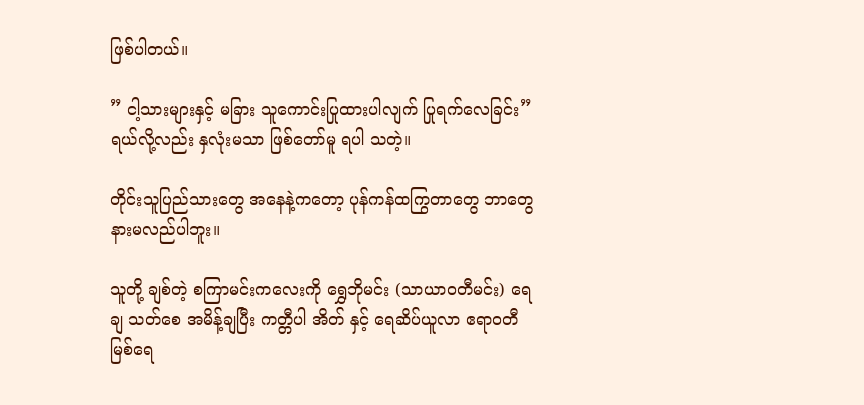ဖြစ်ပါတယ်။

” ငါ့သားများနှင့် မခြား သူကောင်းပြုထားပါလျက် ပြုရက်လေခြင်း”ရယ်လို့လည်း နှလုံးမသာ ဖြစ်တော်မူ ရပါ သတဲ့။

တိုင်းသူပြည်သားတွေ အနေနဲ့ကတော့ ပုန်ကန်ထကြွတာတွေ ဘာတွေ နားမလည်ပါဘူး။

သူတို့ ချစ်တဲ့ စကြာမင်းကလေးကို ရွှေဘိုမင်း (သာယာဝတီမင်း) ရေချ သတ်စေ အမိန့်ချပြီး ကတ္တီပါ အိတ် နှင့် ရေဆိပ်ယူလာ ဧရာဝတီ မြစ်ရေ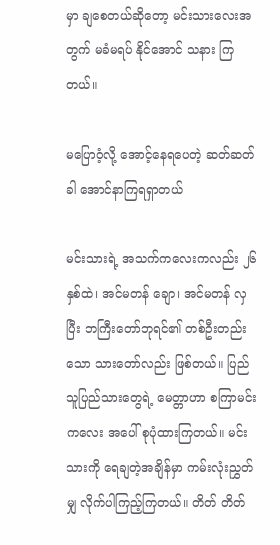မှာ ချစေတယ်ဆိုတော့ မင်းသားလေးအတွက် မခံမရပ် နိုင်အောင် သနား ကြတယ်။

မပြောဝံ့လို့ အောင့်နေရပေတဲ့ ဆတ်ဆတ်ခါ အောင်နာကြရရှာတယ်

မင်းသားရဲ့ အသက်ကလေးကလည်း ၂၆ နှစ်ထဲ၊ အင်မတန် ချော၊ အင်မတန် လှပြီး ဘကြီးတော်ဘုရင်၏ တစ်ဦးတည်းသော သားတော်လည်း ဖြစ်တယ်။ ပြည်သူပြည်သားတွေရဲ့ မေတ္တာဟာ စကြာမင်းကလေး အပေါ် စုပုံထားကြတယ်။ မင်းသားကို ရေချတဲ့အချိန်မှာ ကမ်းလုံးညွှတ်မျှ လိုက်ပါကြည့်ကြတယ်။ တိတ် တိတ်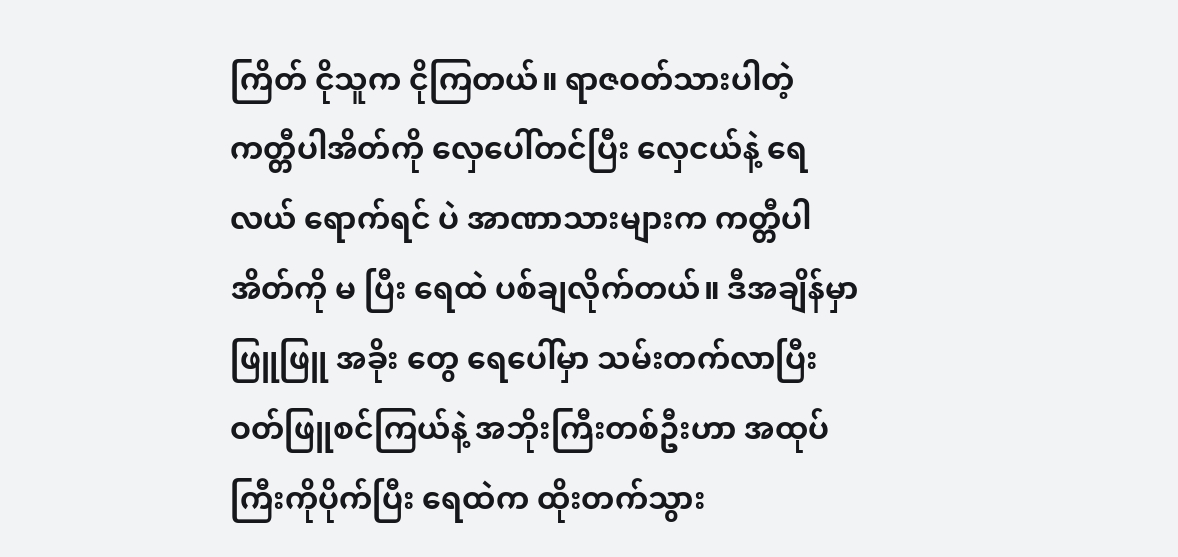ကြိတ် ငိုသူက ငိုကြတယ်။ ရာဇဝတ်သားပါတဲ့ ကတ္တီပါအိတ်ကို လှေပေါ်တင်ပြီး လှေငယ်နဲ့ ရေလယ် ရောက်ရင် ပဲ အာဏာသားများက ကတ္တီပါအိတ်ကို မ ပြီး ရေထဲ ပစ်ချလိုက်တယ်။ ဒီအချိန်မှာ ဖြူဖြူ အခိုး တွေ ရေပေါ်မှာ သမ်းတက်လာပြီး ဝတ်ဖြူစင်ကြယ်နဲ့ အဘိုးကြီးတစ်ဦးဟာ အထုပ်ကြီးကိုပိုက်ပြီး ရေထဲက ထိုးတက်သွား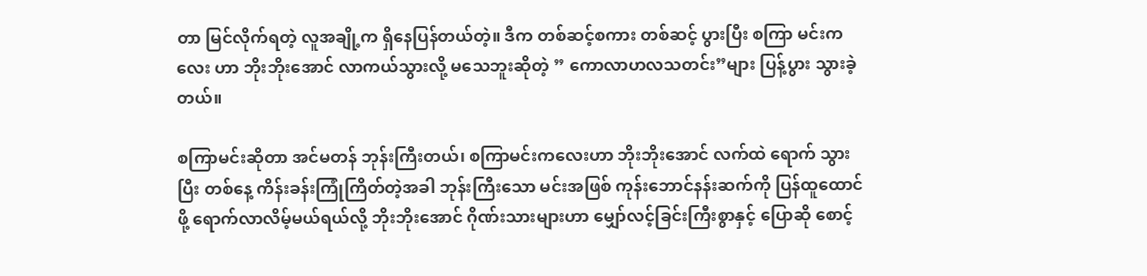တာ မြင်လိုက်ရတဲ့ လူအချို့က ရှိနေပြန်တယ်တဲ့။ ဒီက တစ်ဆင့်စကား တစ်ဆင့် ပွားပြီး စကြာ မင်းကလေး ဟာ ဘိုးဘိုးအောင် လာကယ်သွားလို့ မသေဘူးဆိုတဲ့ ” ကောလာဟလသတင်း”များ ပြန့်ပွား သွားခဲ့တယ်။

စကြာမင်းဆိုတာ အင်မတန် ဘုန်းကြီးတယ်၊ စကြာမင်းကလေးဟာ ဘိုးဘိုးအောင် လက်ထဲ ရောက် သွားပြီး တစ်နေ့ ကိန်းခန်းကြုံကြိတ်တဲ့အခါ ဘုန်းကြီးသော မင်းအဖြစ် ကုန်းဘောင်နန်းဆက်ကို ပြန်ထူထောင် ဖို့ ရောက်လာလိမ့်မယ်ရယ်လို့ ဘိုးဘိုးအောင် ဂိုဏ်းသားများဟာ မျှော်လင့်ခြင်းကြီးစွာနှင့် ပြောဆို စောင့်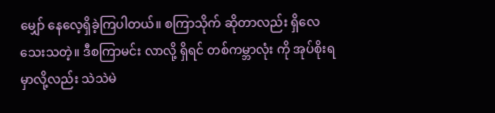မျှော် နေလေ့ရှိခဲ့ကြပါတယ်။ စကြာသိုက် ဆိုတာလည်း ရှိလေသေးသတဲ့။ ဒီစကြာမင်း လာလို့ ရှိရင် တစ်ကမ္ဘာလုံး ကို အုပ်စိုးရမှာလို့လည်း သဲသဲမဲ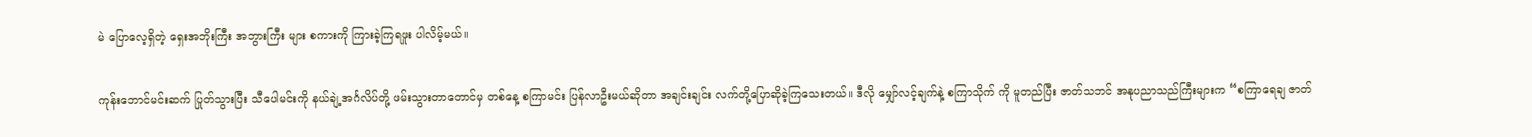မဲ ပြောလေ့ရှိတဲ့ ရှေးအဘိုးကြီး အဘွားကြီး များ စကားကို ကြားခဲ့ကြရဖူး ပါလိမ့်မယ်။

ကုန်းဘောင်မင်းဆက် ပြုတ်သွားပြီး သီပေါမင်းကို နယ်ချဲ့အင်္ဂလိပ်တို့ ဖမ်းသွားတာတောင်မှ တစ်နေ့ စကြာမင်း ပြန်လာဦးမယ်ဆိုတာ အချင်းချင်း လက်တို့ပြောဆိုခဲ့ကြသေးတယ်။ ဒီလို မျှော်လင့်ချက်နဲ့ စကြာသိုက် ကို မူတည်ပြီး ဇာတ်သဘင် အနုပညာသည်ကြီးများက “စကြာရေချ ဇာတ်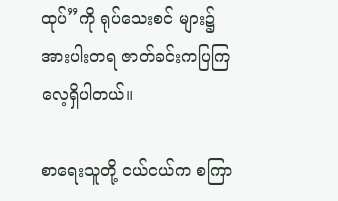ထုပ်”ကို ရုပ်သေးစင် များ၌ အားပါးတရ ဇာတ်ခင်းကပြကြလေ့ရှိပါတယ်။

စာရေးသူတို့ ငယ်ငယ်က စကြာ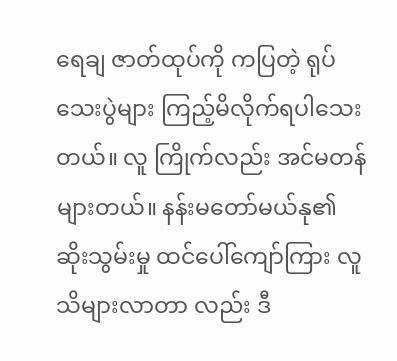ရေချ ဇာတ်ထုပ်ကို ကပြတဲ့ ရုပ်သေးပွဲများ ကြည့်မိလိုက်ရပါသေးတယ်။ လူ ကြိုက်လည်း အင်မတန် များတယ်။ နန်းမတော်မယ်နု၏ ဆိုးသွမ်းမှု ထင်ပေါ်ကျော်ကြား လူသိများလာတာ လည်း ဒီ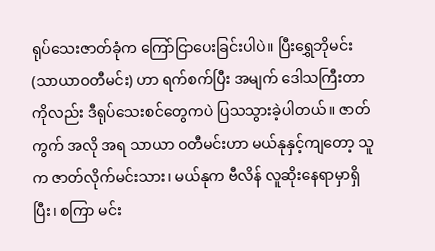ရုပ်သေးဇာတ်ခုံက ကြော်ငြာပေးခြင်းပါပဲ။ ပြီးရွှေဘိုမင်း (သာယာဝတီမင်း) ဟာ ရက်စက်ပြီး အမျက် ဒေါသကြီးတာကိုလည်း ဒီရုပ်သေးစင်တွေကပဲ ပြသသွားခဲ့ပါတယ်။ ဇာတ်ကွက် အလို အရ သာယာ ဝတီမင်းဟာ မယ်နုနှင့်ကျတော့ သူက ဇာတ်လိုက်မင်းသား၊ မယ်နုက ဗီလိန် လူဆိုးနေရာမှာရှိပြီး၊ စကြာ မင်း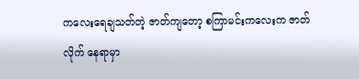ကလေးရေချသတ်တဲ့ ဇာတ်ကျတော့ စကြာမင်းကလေးက ဇာတ်လိုက် နေရာမှာ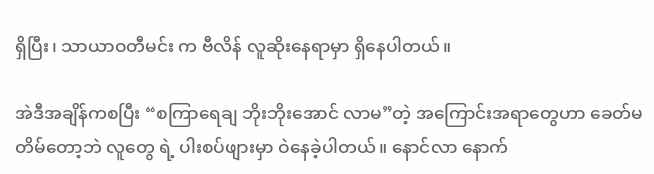ရှိပြီး၊ သာယာဝတီမင်း က ဗီလိန် လူဆိုးနေရာမှာ ရှိနေပါတယ်။

အဲဒီအချိန်ကစပြီး “စကြာရေချ ဘိုးဘိုးအောင် လာမ”တဲ့ အကြောင်းအရာတွေဟာ ခေတ်မတိမ်တော့ဘဲ လူတွေ ရဲ့ ပါးစပ်ဖျားမှာ ဝဲနေခဲ့ပါတယ်။ နောင်လာ နောက်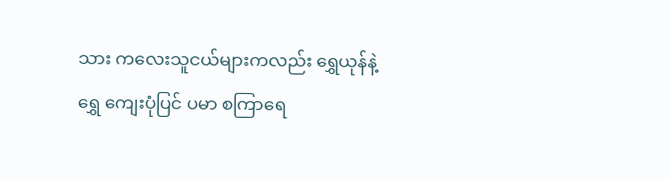သား ကလေးသူငယ်များကလည်း ရွှေယုန်နဲ့ ရွှေ ကျေးပုံပြင် ပမာ စကြာရေ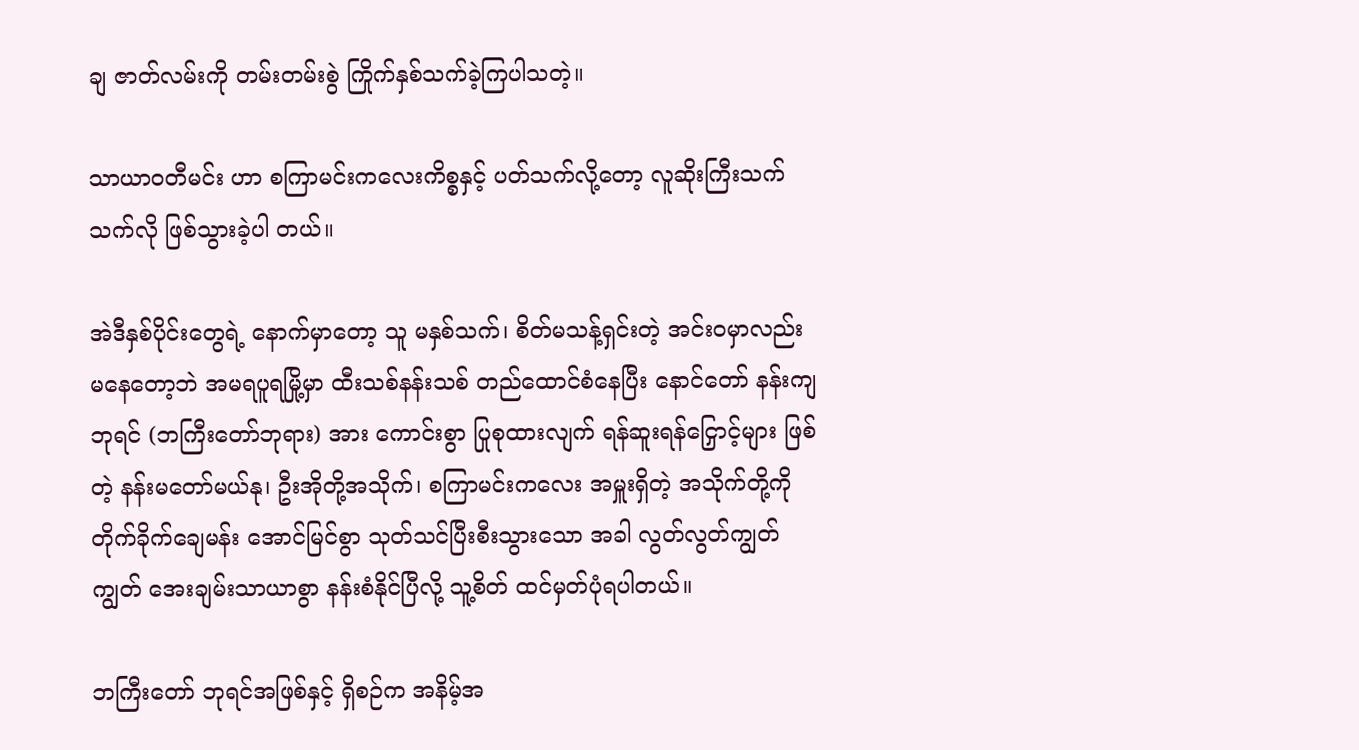ချ ဇာတ်လမ်းကို တမ်းတမ်းစွဲ ကြိုက်နှစ်သက်ခဲ့ကြပါသတဲ့။

သာယာဝတီမင်း ဟာ စကြာမင်းကလေးကိစ္စနှင့် ပတ်သက်လို့တော့ လူဆိုးကြီးသက်သက်လို ဖြစ်သွားခဲ့ပါ တယ်။

အဲဒီနှစ်ပိုင်းတွေရဲ့ နောက်မှာတော့ သူ မနှစ်သက်၊ စိတ်မသန့်ရှင်းတဲ့ အင်းဝမှာလည်း မနေတော့ဘဲ အမရပူရမြို့မှာ ထီးသစ်နန်းသစ် တည်ထောင်စံနေပြီး နောင်တော် နန်းကျဘုရင် (ဘကြီးတော်ဘုရား) အား ကောင်းစွာ ပြုစုထားလျက် ရန်ဆူးရန်ငြှောင့်များ ဖြစ်တဲ့ နန်းမတော်မယ်နု၊ ဦးအိုတို့အသိုက်၊ စကြာမင်းကလေး အမှူးရှိတဲ့ အသိုက်တို့ကို တိုက်ခိုက်ချေမန်း အောင်မြင်စွာ သုတ်သင်ပြီးစီးသွားသော အခါ လွတ်လွတ်ကျွတ်ကျွတ် အေးချမ်းသာယာစွာ နန်းစံနိုင်ပြီလို့ သူ့စိတ် ထင်မှတ်ပုံရပါတယ်။

ဘကြီးတော် ဘုရင်အဖြစ်နှင့် ရှိစဉ်က အနိမ့်အ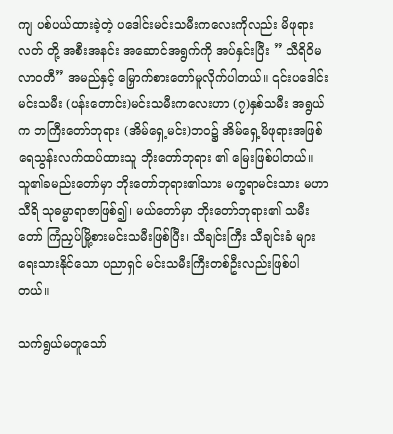ကျ ပစ်ပယ်ထားခဲ့တဲ့ ပဒေါင်းမင်းသမီးကလေးကိုလည်း မိဖုရားလတ် တို့ အစီးအနင်း အဆောင်အရွက်ကို အပ်နှင်းပြီး ” သီရိဝိမလာဝတီ” အမည်နှင့် မြှောက်စားတော်မူလိုက်ပါတယ်။ ၎င်းပဒေါင်းမင်းသမီး (ပန်းတောင်း)မင်းသမီးကလေးဟာ (၇)နှစ်သမီး အရွယ်က ဘကြီးတော်ဘုရား (အိမ်ရှေ့မင်း)ဘဝ၌ အိမ်ရှေ့မိဖုရားအဖြစ် ရေသွန်းလက်ထပ်ထားသူ ဘိုးတော်ဘုရား ၏ မြေးဖြစ်ပါတယ်။ သူ၏ခမည်းတော်မှာ ဘိုးတော်ဘုရား၏သား မက္ခရာမင်းသား မဟာသီရိ သုဓမ္မာရာဇာဖြစ်၍၊ မယ်တော်မှာ ဘိုးတော်ဘုရား၏ သမီးတော် ကြံညှပ်မြို့စားမင်းသမီးဖြစ်ပြီး၊ သီချင်းကြီး သီချင်းခံ များရေးသားနိုင်သော ပညာရှင် မင်းသမီးကြီးတစ်ဦးလည်းဖြစ်ပါတယ်။

သက်ရွယ်မတူသော်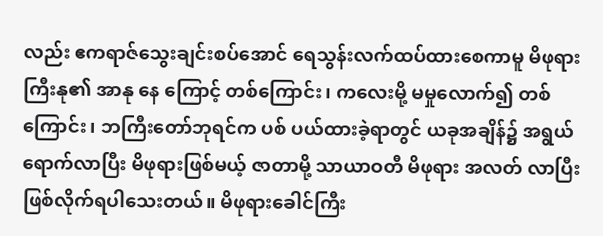လည်း ဧကရာဇ်သွေးချင်းစပ်အောင် ရေသွန်းလက်ထပ်ထားစေကာမူ မိဖုရားကြီးနု၏ အာနု နေ ကြောင့် တစ်ကြောင်း၊ ကလေးမို့ မမှုလောက်၍ တစ်ကြောင်း၊ ဘကြီးတော်ဘုရင်က ပစ် ပယ်ထားခဲ့ရာတွင် ယခုအချိန်၌ အရွယ်ရောက်လာပြီး မိဖုရားဖြစ်မယ့် ဇာတာမို့ သာယာဝတီ မိဖုရား အလတ် လာပြီး ဖြစ်လိုက်ရပါသေးတယ်။ မိဖုရားခေါင်ကြီး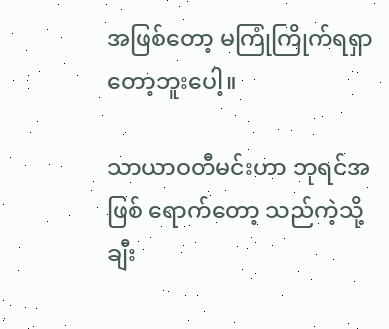အဖြစ်တော့ မကြုံကြိုက်ရရှာတော့ဘူးပေါ့။

သာယာဝတီမင်းဟာ ဘုရင်အဖြစ် ရောက်တော့ သည်ကဲ့သို့ ချီး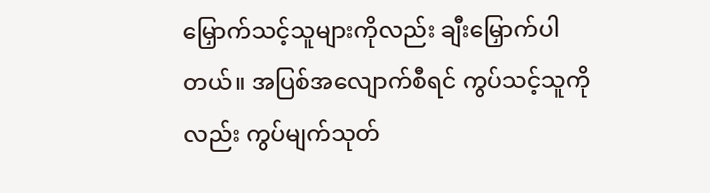မြှောက်သင့်သူများကိုလည်း ချီးမြှောက်ပါတယ်။ အပြစ်အလျောက်စီရင် ကွပ်သင့်သူကိုလည်း ကွပ်မျက်သုတ်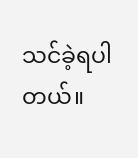သင်ခဲ့ရပါတယ်။